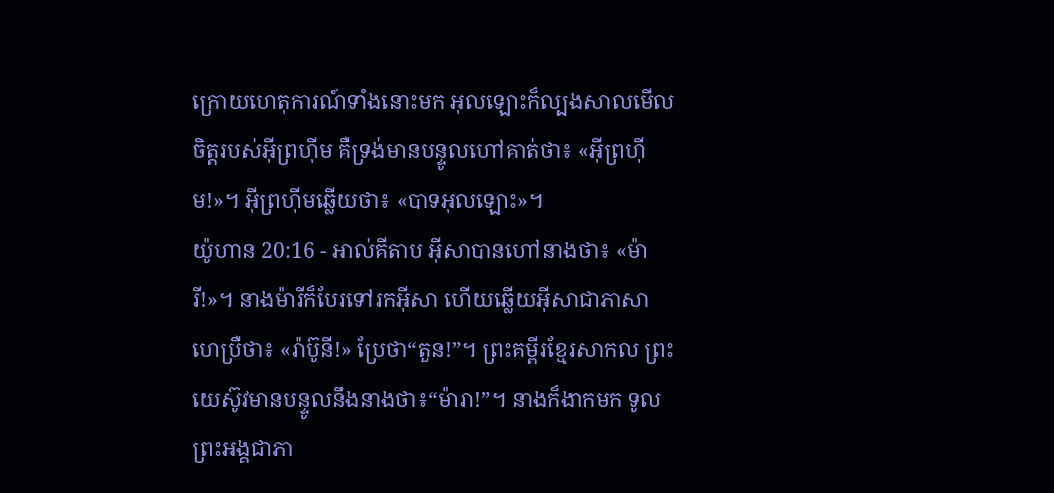ក្រោយហេតុការណ៍ទាំងនោះមក អុលឡោះក៏ល្បងសាលមើលចិត្តរបស់អ៊ីព្រហ៊ីម គឺទ្រង់មានបន្ទូលហៅគាត់ថា៖ «អ៊ីព្រហ៊ីម!»។ អ៊ីព្រហ៊ីមឆ្លើយថា៖ «បាទអុលឡោះ»។
យ៉ូហាន 20:16 - អាល់គីតាប អ៊ីសាបានហៅនាងថា៖ «ម៉ារី!»។ នាងម៉ារីក៏បែរទៅរកអ៊ីសា ហើយឆ្លើយអ៊ីសាជាភាសាហេប្រឺថា៖ «រ៉ាប៊ូនី!» ប្រែថា“តួន!”។ ព្រះគម្ពីរខ្មែរសាកល ព្រះយេស៊ូវមានបន្ទូលនឹងនាងថា៖“ម៉ារា!”។ នាងក៏ងាកមក ទូលព្រះអង្គជាភា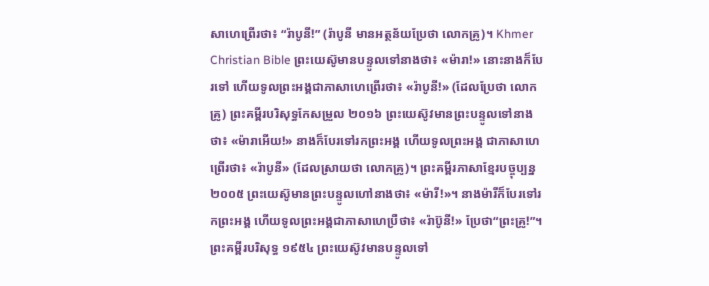សាហេព្រើរថា៖ “រ៉ាបូនី!” (រ៉ាបូនី មានអត្ថន័យប្រែថា លោកគ្រូ)។ Khmer Christian Bible ព្រះយេស៊ូមានបន្ទូលទៅនាងថា៖ «ម៉ារា!» នោះនាងក៏បែរទៅ ហើយទូលព្រះអង្គជាភាសាហេព្រើរថា៖ «រ៉ាបូនី!» (ដែលប្រែថា លោកគ្រូ) ព្រះគម្ពីរបរិសុទ្ធកែសម្រួល ២០១៦ ព្រះយេស៊ូវមានព្រះបន្ទូលទៅនាងថា៖ «ម៉ារាអើយ!» នាងក៏បែរទៅរកព្រះអង្គ ហើយទូលព្រះអង្គ ជាភាសាហេព្រើរថា៖ «រ៉ាបូនី» (ដែលស្រាយថា លោកគ្រូ)។ ព្រះគម្ពីរភាសាខ្មែរបច្ចុប្បន្ន ២០០៥ ព្រះយេស៊ូមានព្រះបន្ទូលហៅនាងថា៖ «ម៉ារី!»។ នាងម៉ារីក៏បែរទៅរកព្រះអង្គ ហើយទូលព្រះអង្គជាភាសាហេប្រឺថា៖ «រ៉ាប៊ូនី!» ប្រែថា“ព្រះគ្រូ!”។ ព្រះគម្ពីរបរិសុទ្ធ ១៩៥៤ ព្រះយេស៊ូវមានបន្ទូលទៅ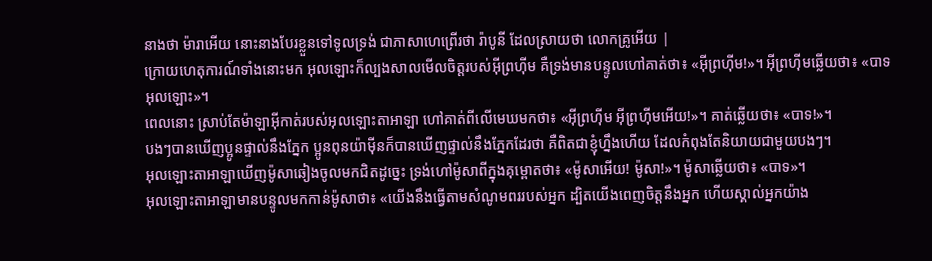នាងថា ម៉ារាអើយ នោះនាងបែរខ្លួនទៅទូលទ្រង់ ជាភាសាហេព្រើរថា រ៉ាបូនី ដែលស្រាយថា លោកគ្រូអើយ |
ក្រោយហេតុការណ៍ទាំងនោះមក អុលឡោះក៏ល្បងសាលមើលចិត្តរបស់អ៊ីព្រហ៊ីម គឺទ្រង់មានបន្ទូលហៅគាត់ថា៖ «អ៊ីព្រហ៊ីម!»។ អ៊ីព្រហ៊ីមឆ្លើយថា៖ «បាទអុលឡោះ»។
ពេលនោះ ស្រាប់តែម៉ាឡាអ៊ីកាត់របស់អុលឡោះតាអាឡា ហៅគាត់ពីលើមេឃមកថា៖ «អ៊ីព្រហ៊ីម អ៊ីព្រហ៊ីមអើយ!»។ គាត់ឆ្លើយថា៖ «បាទ!»។
បងៗបានឃើញប្អូនផ្ទាល់នឹងភ្នែក ប្អូនពុនយ៉ាម៉ីនក៏បានឃើញផ្ទាល់នឹងភ្នែកដែរថា គឺពិតជាខ្ញុំហ្នឹងហើយ ដែលកំពុងតែនិយាយជាមួយបងៗ។
អុលឡោះតាអាឡាឃើញម៉ូសាឆៀងចូលមកជិតដូច្នេះ ទ្រង់ហៅម៉ូសាពីក្នុងគុម្ពោតថា៖ «ម៉ូសាអើយ! ម៉ូសា!»។ ម៉ូសាឆ្លើយថា៖ «បាទ»។
អុលឡោះតាអាឡាមានបន្ទូលមកកាន់ម៉ូសាថា៖ «យើងនឹងធ្វើតាមសំណូមពររបស់អ្នក ដ្បិតយើងពេញចិត្តនឹងអ្នក ហើយស្គាល់អ្នកយ៉ាង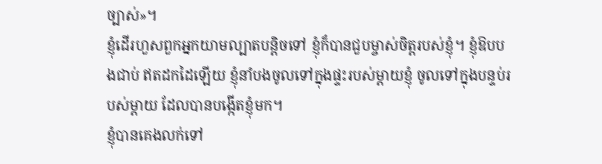ច្បាស់»។
ខ្ញុំដើរហួសពួកអ្នកយាមល្បាតបន្តិចទៅ ខ្ញុំក៏បានជួបម្ចាស់ចិត្តរបស់ខ្ញុំ។ ខ្ញុំឱបបងជាប់ ឥតដកដៃឡើយ ខ្ញុំនាំបងចូលទៅក្នុងផ្ទះរបស់ម្ដាយខ្ញុំ ចូលទៅក្នុងបន្ទប់របស់ម្ដាយ ដែលបានបង្កើតខ្ញុំមក។
ខ្ញុំបានគេងលក់ទៅ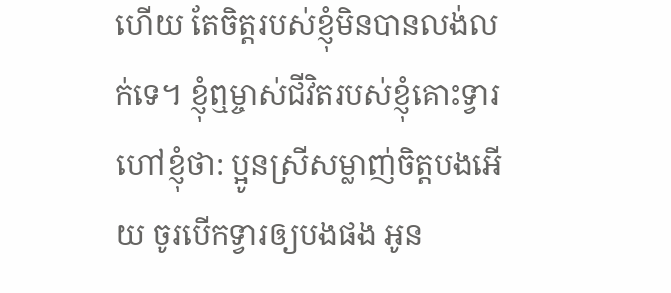ហើយ តែចិត្តរបស់ខ្ញុំមិនបានលង់លក់ទេ។ ខ្ញុំឮម្ចាស់ជីវិតរបស់ខ្ញុំគោះទ្វារ ហៅខ្ញុំថា: ប្អូនស្រីសម្លាញ់ចិត្តបងអើយ ចូរបើកទ្វារឲ្យបងផង អូន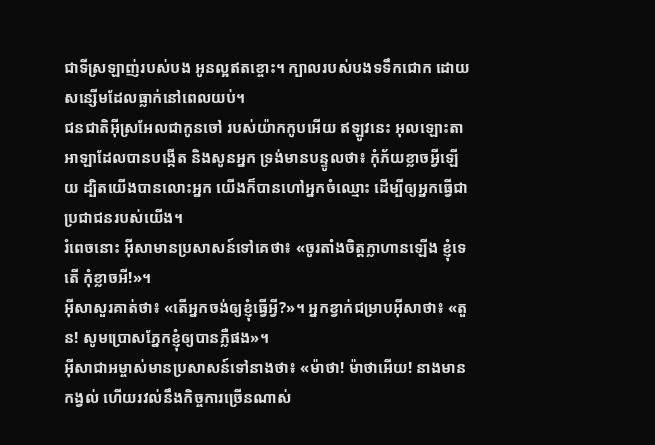ជាទីស្រឡាញ់របស់បង អូនល្អឥតខ្ចោះ។ ក្បាលរបស់បងទទឹកជោក ដោយសន្សើមដែលធ្លាក់នៅពេលយប់។
ជនជាតិអ៊ីស្រអែលជាកូនចៅ របស់យ៉ាកកូបអើយ ឥឡូវនេះ អុលឡោះតាអាឡាដែលបានបង្កើត និងសូនអ្នក ទ្រង់មានបន្ទូលថា៖ កុំភ័យខ្លាចអ្វីឡើយ ដ្បិតយើងបានលោះអ្នក យើងក៏បានហៅអ្នកចំឈ្មោះ ដើម្បីឲ្យអ្នកធ្វើជាប្រជាជនរបស់យើង។
រំពេចនោះ អ៊ីសាមានប្រសាសន៍ទៅគេថា៖ «ចូរតាំងចិត្ដក្លាហានឡើង ខ្ញុំទេតើ កុំខ្លាចអី!»។
អ៊ីសាសួរគាត់ថា៖ «តើអ្នកចង់ឲ្យខ្ញុំធ្វើអ្វី?»។ អ្នកខ្វាក់ជម្រាបអ៊ីសាថា៖ «តួន! សូមប្រោសភ្នែកខ្ញុំឲ្យបានភ្លឺផង»។
អ៊ីសាជាអម្ចាស់មានប្រសាសន៍ទៅនាងថា៖ «ម៉ាថា! ម៉ាថាអើយ! នាងមានកង្វល់ ហើយរវល់នឹងកិច្ចការច្រើនណាស់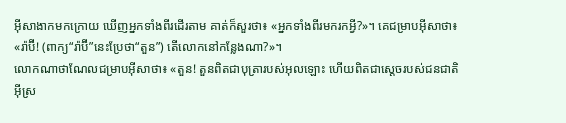អ៊ីសាងាកមកក្រោយ ឃើញអ្នកទាំងពីរដើរតាម គាត់ក៏សួរថា៖ «អ្នកទាំងពីរមករកអ្វី?»។ គេជម្រាបអ៊ីសាថា៖ «រ៉ាប៊ី! (ពាក្យ“រ៉ាប៊ី”នេះប្រែថា“តួន”) តើលោកនៅកន្លែងណា?»។
លោកណាថាណែលជម្រាបអ៊ីសាថា៖ «តួន! តួនពិតជាបុត្រារបស់អុលឡោះ ហើយពិតជាស្តេចរបស់ជនជាតិអ៊ីស្រ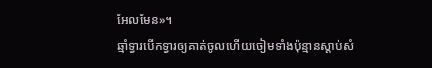អែលមែន»។
ឆ្មាំទ្វារបើកទ្វារឲ្យគាត់ចូលហើយចៀមទាំងប៉ុន្មានស្ដាប់សំ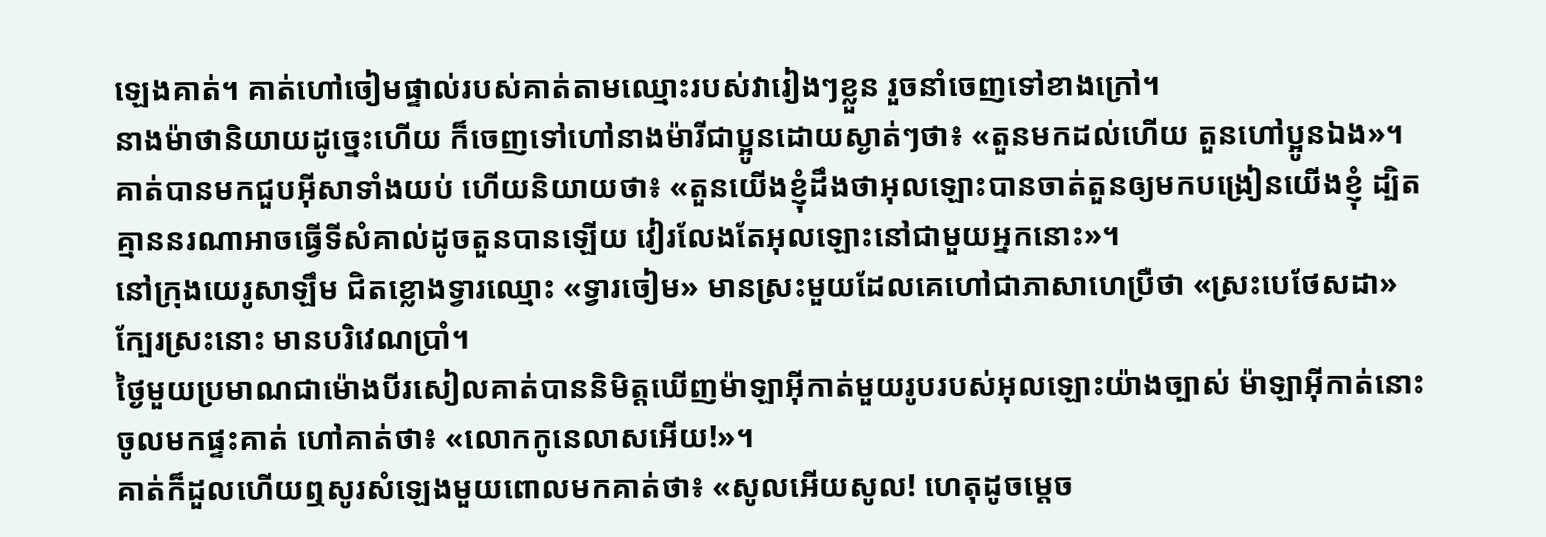ឡេងគាត់។ គាត់ហៅចៀមផ្ទាល់របស់គាត់តាមឈ្មោះរបស់វារៀងៗខ្លួន រួចនាំចេញទៅខាងក្រៅ។
នាងម៉ាថានិយាយដូច្នេះហើយ ក៏ចេញទៅហៅនាងម៉ារីជាប្អូនដោយស្ងាត់ៗថា៖ «តួនមកដល់ហើយ តួនហៅប្អូនឯង»។
គាត់បានមកជួបអ៊ីសាទាំងយប់ ហើយនិយាយថា៖ «តួនយើងខ្ញុំដឹងថាអុលឡោះបានចាត់តួនឲ្យមកបង្រៀនយើងខ្ញុំ ដ្បិតគ្មាននរណាអាចធ្វើទីសំគាល់ដូចតួនបានឡើយ វៀរលែងតែអុលឡោះនៅជាមួយអ្នកនោះ»។
នៅក្រុងយេរូសាឡឹម ជិតខ្លោងទ្វារឈ្មោះ «ទ្វារចៀម» មានស្រះមួយដែលគេហៅជាភាសាហេប្រឺថា «ស្រះបេថែសដា» ក្បែរស្រះនោះ មានបរិវេណប្រាំ។
ថ្ងៃមួយប្រមាណជាម៉ោងបីរសៀលគាត់បាននិមិត្ដឃើញម៉ាឡាអ៊ីកាត់មួយរូបរបស់អុលឡោះយ៉ាងច្បាស់ ម៉ាឡាអ៊ីកាត់នោះចូលមកផ្ទះគាត់ ហៅគាត់ថា៖ «លោកកូនេលាសអើយ!»។
គាត់ក៏ដួលហើយឮសូរសំឡេងមួយពោលមកគាត់ថា៖ «សូលអើយសូល! ហេតុដូចម្ដេច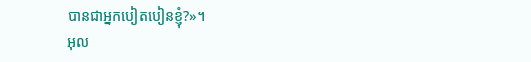បានជាអ្នកបៀតបៀនខ្ញុំ?»។
អុល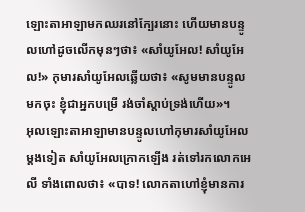ឡោះតាអាឡាមកឈរនៅក្បែរនោះ ហើយមានបន្ទូលហៅដូចលើកមុនៗថា៖ «សាំយូអែល! សាំយូអែល!» កុមារសាំយូអែលឆ្លើយថា៖ «សូមមានបន្ទូលមកចុះ ខ្ញុំជាអ្នកបម្រើ រង់ចាំស្តាប់ទ្រង់ហើយ»។
អុលឡោះតាអាឡាមានបន្ទូលហៅកុមារសាំយូអែលម្តងទៀត សាំយូអែលក្រោកឡើង រត់ទៅរកលោកអេលី ទាំងពោលថា៖ «បាទ! លោកតាហៅខ្ញុំមានការ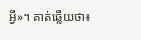អ្វី»។ គាត់ឆ្លើយថា៖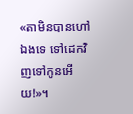«តាមិនបានហៅឯងទេ ទៅដេកវិញទៅកូនអើយ!»។